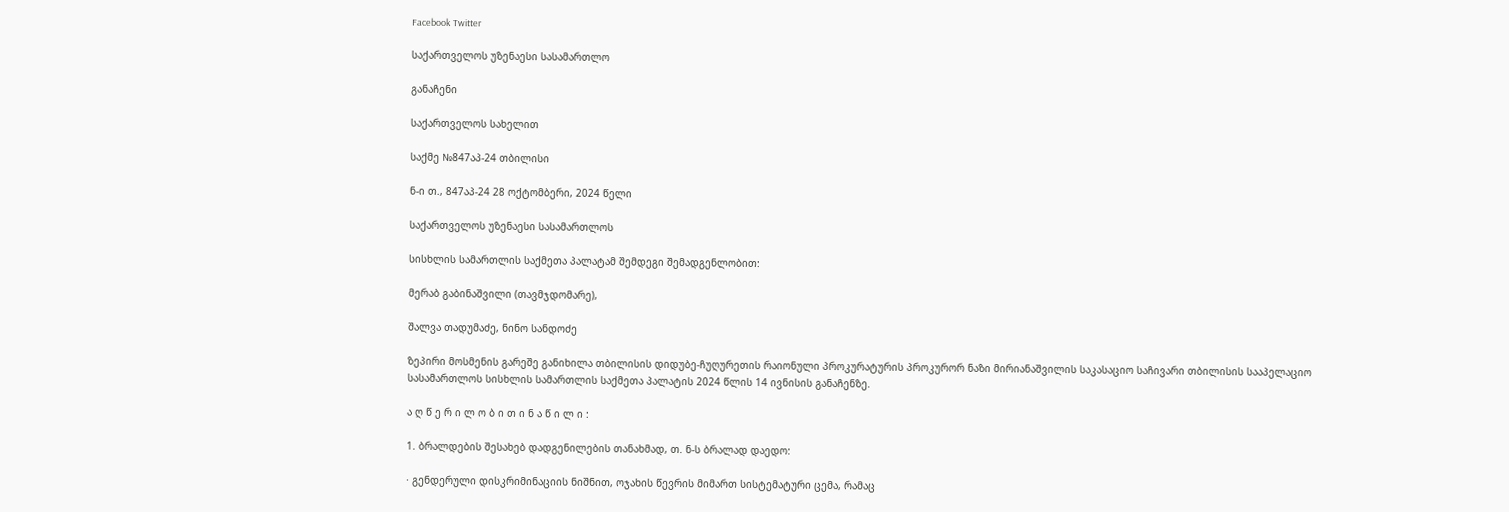Facebook Twitter

საქართველოს უზენაესი სასამართლო

განაჩენი

საქართველოს სახელით

საქმე №847აპ-24 თბილისი

ნ-ი თ., 847აპ-24 28 ოქტომბერი, 2024 წელი

საქართველოს უზენაესი სასამართლოს

სისხლის სამართლის საქმეთა პალატამ შემდეგი შემადგენლობით:

მერაბ გაბინაშვილი (თავმჯდომარე),

შალვა თადუმაძე, ნინო სანდოძე

ზეპირი მოსმენის გარეშე განიხილა თბილისის დიდუბე-ჩუღურეთის რაიონული პროკურატურის პროკურორ ნაზი მირიანაშვილის საკასაციო საჩივარი თბილისის სააპელაციო სასამართლოს სისხლის სამართლის საქმეთა პალატის 2024 წლის 14 ივნისის განაჩენზე.

ა ღ წ ე რ ი ლ ო ბ ი თ ი ნ ა წ ი ლ ი :

1. ბრალდების შესახებ დადგენილების თანახმად, თ. ნ-ს ბრალად დაედო:

· გენდერული დისკრიმინაციის ნიშნით, ოჯახის წევრის მიმართ სისტემატური ცემა, რამაც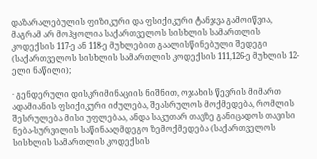დაზარალებულის ფიზიკური და ფსიქიკური ტანჯვა გამოიწვია, მაგრამ არ მოჰყოლია საქართველოს სისხლის სამართლის კოდექსის 117-ე ან 118-ე მუხლებით გაალისწინებული შედეგი (საქართველოს სისხლის სამართლის კოდექსის 111,126-ე მუხლის 12-ელი ნაწილი);

· გენდერული დისკრიმინაციის ნიშნით, ოჯახის წევრის მიმართ ადამიანის ფსიქიკური იძულება, შეასრულოს მოქმედება, რომლის შესრულება მისი უფლებაა, ანდა საკუთარ თავზე განიცადოს თავისი ნება-სურვილის საწინააღმდეგო ზემოქმედება (საქართველოს სისხლის სამართლის კოდექსის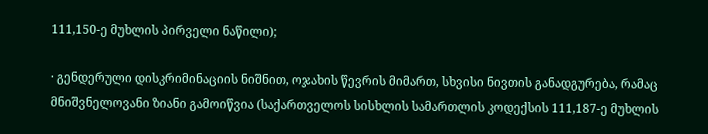111,150-ე მუხლის პირველი ნაწილი);

· გენდერული დისკრიმინაციის ნიშნით, ოჯახის წევრის მიმართ, სხვისი ნივთის განადგურება, რამაც მნიშვნელოვანი ზიანი გამოიწვია (საქართველოს სისხლის სამართლის კოდექსის 111,187-ე მუხლის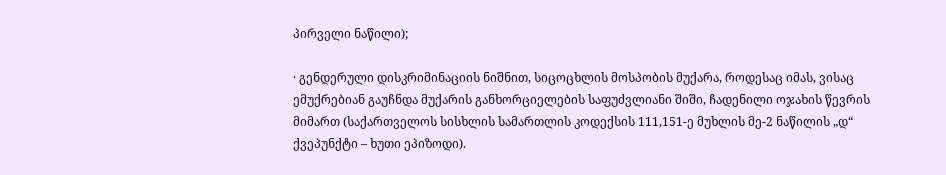პირველი ნაწილი);

· გენდერული დისკრიმინაციის ნიშნით, სიცოცხლის მოსპობის მუქარა, როდესაც იმას, ვისაც ემუქრებიან გაუჩნდა მუქარის განხორციელების საფუძვლიანი შიში, ჩადენილი ოჯახის წევრის მიმართ (საქართველოს სისხლის სამართლის კოდექსის 111,151-ე მუხლის მე-2 ნაწილის „დ“ ქვეპუნქტი – ხუთი ეპიზოდი).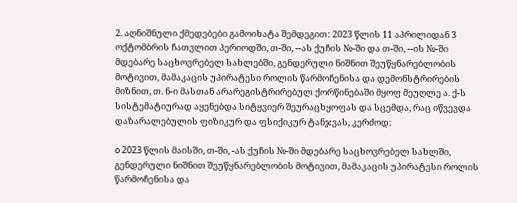2. აღნიშნული ქმედებები გამოიხატა შემდეგით: 2023 წლის 11 აპრილიდან 3 ოქტომბრის ჩათვლით პერიოდში, თ-ში, --ას ქუჩის №-ში და თ-ში, --ის №-ში მდებარე საცხოვრებელ სახლებში, გენდერული ნიშნით შეუწყნარებლობის მოტივით, მამაკაცის უპირატესი როლის წარმოჩენისა და დემონსტრირების მიზნით, თ. ნ-ი მასთან არარეგისტრირებულ ქორწინებაში მყოფ მეუღლე ა. ქ-ს სისტემატიურად აყენებდა სიტყვიერ შეურაცხყოფას და სცემდა, რაც იწვევდა დაზარალებულის ფიზიკურ და ფსიქიკურ ტანჯვას, კერძოდ:

o 2023 წლის მაისში, თ-ში, -ას ქუჩის №-ში მდებარე საცხოვრებელ სახლში, გენდერული ნიშნით შეუწყნარებლობის მოტივით, მამაკაცის უპირატესი როლის წარმოჩენისა და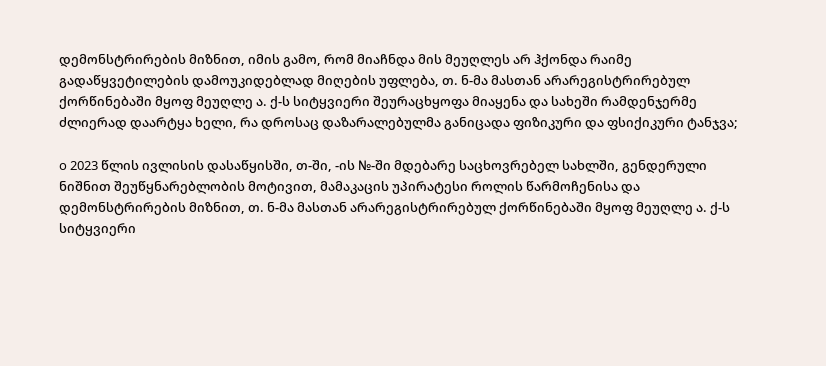დემონსტრირების მიზნით, იმის გამო, რომ მიაჩნდა მის მეუღლეს არ ჰქონდა რაიმე გადაწყვეტილების დამოუკიდებლად მიღების უფლება, თ. ნ-მა მასთან არარეგისტრირებულ ქორწინებაში მყოფ მეუღლე ა. ქ-ს სიტყვიერი შეურაცხყოფა მიაყენა და სახეში რამდენჯერმე ძლიერად დაარტყა ხელი, რა დროსაც დაზარალებულმა განიცადა ფიზიკური და ფსიქიკური ტანჯვა;

o 2023 წლის ივლისის დასაწყისში, თ-ში, -ის №-ში მდებარე საცხოვრებელ სახლში, გენდერული ნიშნით შეუწყნარებლობის მოტივით, მამაკაცის უპირატესი როლის წარმოჩენისა და დემონსტრირების მიზნით, თ. ნ-მა მასთან არარეგისტრირებულ ქორწინებაში მყოფ მეუღლე ა. ქ-ს სიტყვიერი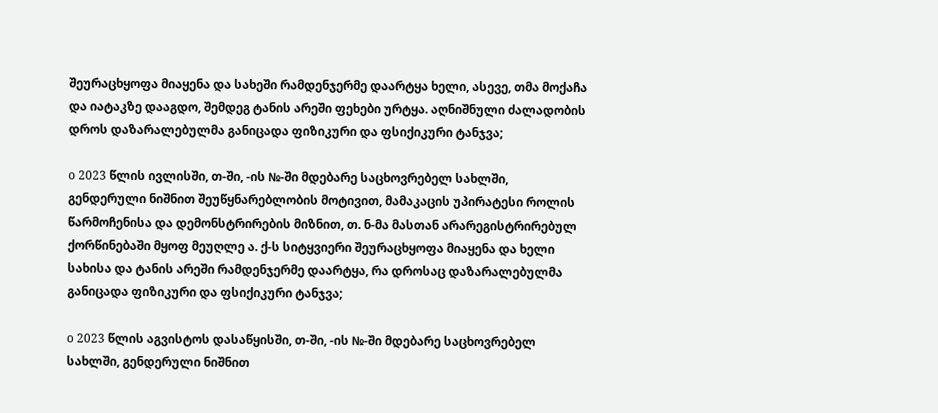შეურაცხყოფა მიაყენა და სახეში რამდენჯერმე დაარტყა ხელი, ასევე, თმა მოქაჩა და იატაკზე დააგდო, შემდეგ ტანის არეში ფეხები ურტყა. აღნიშნული ძალადობის დროს დაზარალებულმა განიცადა ფიზიკური და ფსიქიკური ტანჯვა;

o 2023 წლის ივლისში, თ-ში, -ის №-ში მდებარე საცხოვრებელ სახლში, გენდერული ნიშნით შეუწყნარებლობის მოტივით, მამაკაცის უპირატესი როლის წარმოჩენისა და დემონსტრირების მიზნით, თ. ნ-მა მასთან არარეგისტრირებულ ქორწინებაში მყოფ მეუღლე ა. ქ-ს სიტყვიერი შეურაცხყოფა მიაყენა და ხელი სახისა და ტანის არეში რამდენჯერმე დაარტყა, რა დროსაც დაზარალებულმა განიცადა ფიზიკური და ფსიქიკური ტანჯვა;

o 2023 წლის აგვისტოს დასაწყისში, თ-ში, -ის №-ში მდებარე საცხოვრებელ სახლში, გენდერული ნიშნით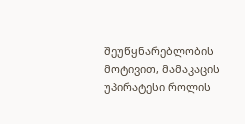შეუწყნარებლობის მოტივით, მამაკაცის უპირატესი როლის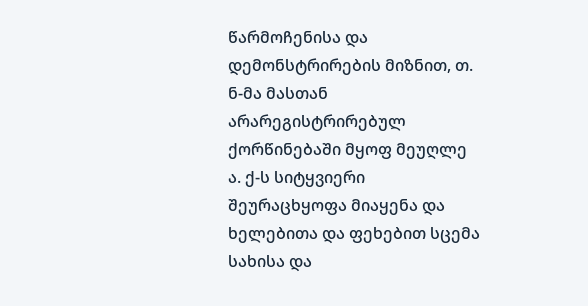წარმოჩენისა და დემონსტრირების მიზნით, თ. ნ-მა მასთან არარეგისტრირებულ ქორწინებაში მყოფ მეუღლე ა. ქ-ს სიტყვიერი შეურაცხყოფა მიაყენა და ხელებითა და ფეხებით სცემა სახისა და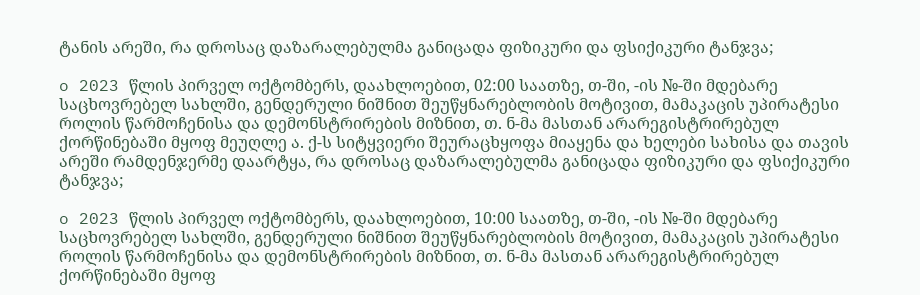ტანის არეში, რა დროსაც დაზარალებულმა განიცადა ფიზიკური და ფსიქიკური ტანჯვა;

o 2023 წლის პირველ ოქტომბერს, დაახლოებით, 02:00 საათზე, თ-ში, -ის №-ში მდებარე საცხოვრებელ სახლში, გენდერული ნიშნით შეუწყნარებლობის მოტივით, მამაკაცის უპირატესი როლის წარმოჩენისა და დემონსტრირების მიზნით, თ. ნ-მა მასთან არარეგისტრირებულ ქორწინებაში მყოფ მეუღლე ა. ქ-ს სიტყვიერი შეურაცხყოფა მიაყენა და ხელები სახისა და თავის არეში რამდენჯერმე დაარტყა, რა დროსაც დაზარალებულმა განიცადა ფიზიკური და ფსიქიკური ტანჯვა;

o 2023 წლის პირველ ოქტომბერს, დაახლოებით, 10:00 საათზე, თ-ში, -ის №-ში მდებარე საცხოვრებელ სახლში, გენდერული ნიშნით შეუწყნარებლობის მოტივით, მამაკაცის უპირატესი როლის წარმოჩენისა და დემონსტრირების მიზნით, თ. ნ-მა მასთან არარეგისტრირებულ ქორწინებაში მყოფ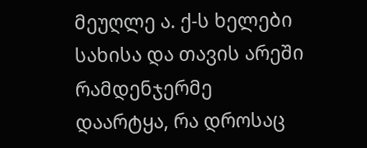მეუღლე ა. ქ-ს ხელები სახისა და თავის არეში რამდენჯერმე დაარტყა, რა დროსაც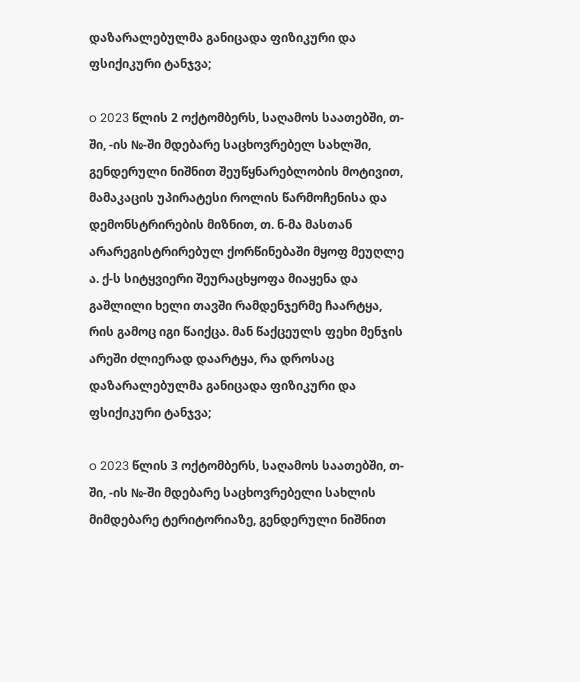დაზარალებულმა განიცადა ფიზიკური და ფსიქიკური ტანჯვა;

o 2023 წლის 2 ოქტომბერს, საღამოს საათებში, თ-ში, -ის №-ში მდებარე საცხოვრებელ სახლში, გენდერული ნიშნით შეუწყნარებლობის მოტივით, მამაკაცის უპირატესი როლის წარმოჩენისა და დემონსტრირების მიზნით, თ. ნ-მა მასთან არარეგისტრირებულ ქორწინებაში მყოფ მეუღლე ა. ქ-ს სიტყვიერი შეურაცხყოფა მიაყენა და გაშლილი ხელი თავში რამდენჯერმე ჩაარტყა, რის გამოც იგი წაიქცა. მან წაქცეულს ფეხი მენჯის არეში ძლიერად დაარტყა, რა დროსაც დაზარალებულმა განიცადა ფიზიკური და ფსიქიკური ტანჯვა;

o 2023 წლის 3 ოქტომბერს, საღამოს საათებში, თ-ში, -ის №-ში მდებარე საცხოვრებელი სახლის მიმდებარე ტერიტორიაზე, გენდერული ნიშნით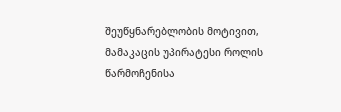შეუწყნარებლობის მოტივით, მამაკაცის უპირატესი როლის წარმოჩენისა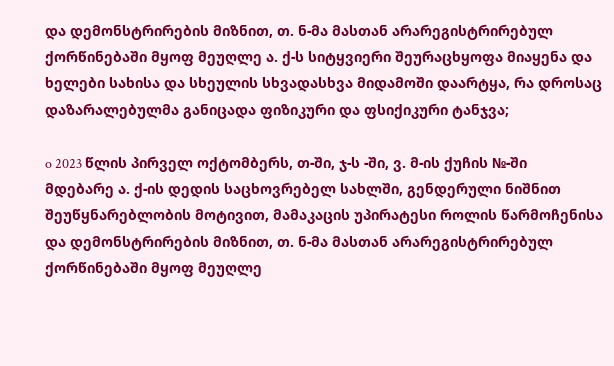და დემონსტრირების მიზნით, თ. ნ-მა მასთან არარეგისტრირებულ ქორწინებაში მყოფ მეუღლე ა. ქ-ს სიტყვიერი შეურაცხყოფა მიაყენა და ხელები სახისა და სხეულის სხვადასხვა მიდამოში დაარტყა, რა დროსაც დაზარალებულმა განიცადა ფიზიკური და ფსიქიკური ტანჯვა;

o 2023 წლის პირველ ოქტომბერს, თ-ში, ჯ-ს -ში, ვ. მ-ის ქუჩის №-ში მდებარე ა. ქ-ის დედის საცხოვრებელ სახლში, გენდერული ნიშნით შეუწყნარებლობის მოტივით, მამაკაცის უპირატესი როლის წარმოჩენისა და დემონსტრირების მიზნით, თ. ნ-მა მასთან არარეგისტრირებულ ქორწინებაში მყოფ მეუღლე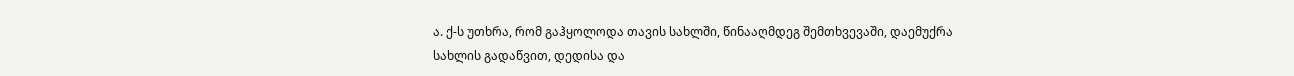ა. ქ-ს უთხრა, რომ გაჰყოლოდა თავის სახლში, წინააღმდეგ შემთხვევაში, დაემუქრა სახლის გადაწვით, დედისა და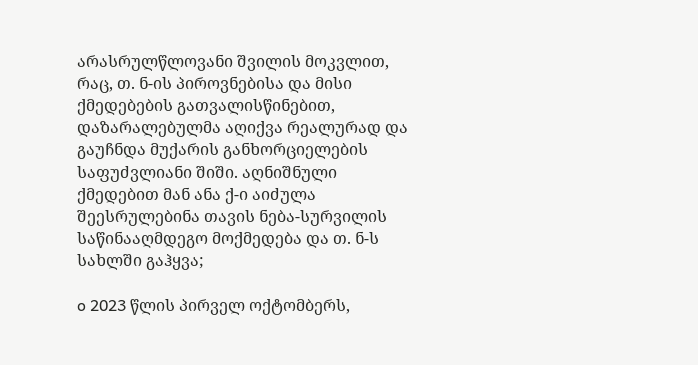არასრულწლოვანი შვილის მოკვლით, რაც, თ. ნ-ის პიროვნებისა და მისი ქმედებების გათვალისწინებით, დაზარალებულმა აღიქვა რეალურად და გაუჩნდა მუქარის განხორციელების საფუძვლიანი შიში. აღნიშნული ქმედებით მან ანა ქ-ი აიძულა შეესრულებინა თავის ნება-სურვილის საწინააღმდეგო მოქმედება და თ. ნ-ს სახლში გაჰყვა;

o 2023 წლის პირველ ოქტომბერს,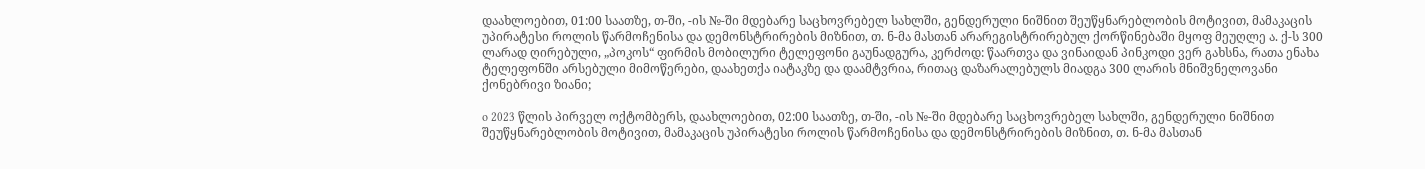დაახლოებით, 01:00 საათზე, თ-ში, -ის №-ში მდებარე საცხოვრებელ სახლში, გენდერული ნიშნით შეუწყნარებლობის მოტივით, მამაკაცის უპირატესი როლის წარმოჩენისა და დემონსტრირების მიზნით, თ. ნ-მა მასთან არარეგისტრირებულ ქორწინებაში მყოფ მეუღლე ა. ქ-ს 300 ლარად ღირებული, „პოკოს“ ფირმის მობილური ტელეფონი გაუნადგურა, კერძოდ: წაართვა და ვინაიდან პინკოდი ვერ გახსნა, რათა ენახა ტელეფონში არსებული მიმოწერები, დაახეთქა იატაკზე და დაამტვრია, რითაც დაზარალებულს მიადგა 300 ლარის მნიშვნელოვანი ქონებრივი ზიანი;

o 2023 წლის პირველ ოქტომბერს, დაახლოებით, 02:00 საათზე, თ-ში, -ის №-ში მდებარე საცხოვრებელ სახლში, გენდერული ნიშნით შეუწყნარებლობის მოტივით, მამაკაცის უპირატესი როლის წარმოჩენისა და დემონსტრირების მიზნით, თ. ნ-მა მასთან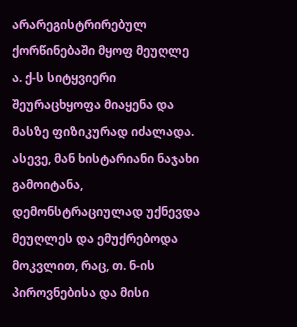არარეგისტრირებულ ქორწინებაში მყოფ მეუღლე ა. ქ-ს სიტყვიერი შეურაცხყოფა მიაყენა და მასზე ფიზიკურად იძალადა. ასევე, მან ხისტარიანი ნაჯახი გამოიტანა, დემონსტრაციულად უქნევდა მეუღლეს და ემუქრებოდა მოკვლით, რაც, თ. ნ-ის პიროვნებისა და მისი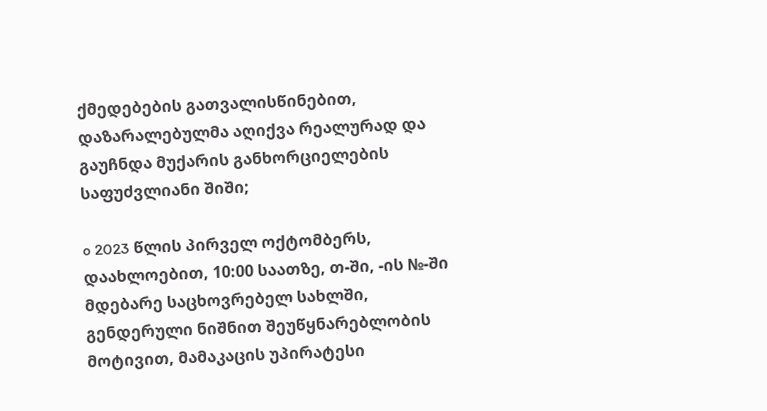ქმედებების გათვალისწინებით, დაზარალებულმა აღიქვა რეალურად და გაუჩნდა მუქარის განხორციელების საფუძვლიანი შიში;

o 2023 წლის პირველ ოქტომბერს, დაახლოებით, 10:00 საათზე, თ-ში, -ის №-ში მდებარე საცხოვრებელ სახლში, გენდერული ნიშნით შეუწყნარებლობის მოტივით, მამაკაცის უპირატესი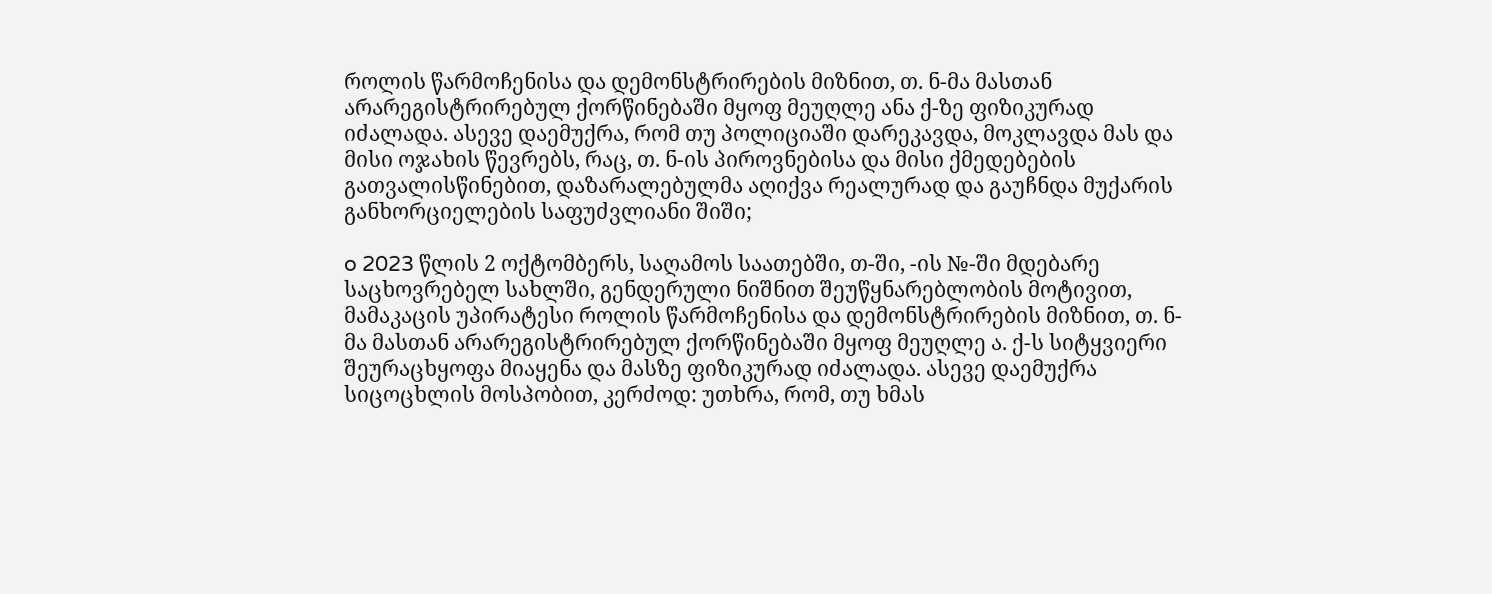როლის წარმოჩენისა და დემონსტრირების მიზნით, თ. ნ-მა მასთან არარეგისტრირებულ ქორწინებაში მყოფ მეუღლე ანა ქ-ზე ფიზიკურად იძალადა. ასევე დაემუქრა, რომ თუ პოლიციაში დარეკავდა, მოკლავდა მას და მისი ოჯახის წევრებს, რაც, თ. ნ-ის პიროვნებისა და მისი ქმედებების გათვალისწინებით, დაზარალებულმა აღიქვა რეალურად და გაუჩნდა მუქარის განხორციელების საფუძვლიანი შიში;

o 2023 წლის 2 ოქტომბერს, საღამოს საათებში, თ-ში, -ის №-ში მდებარე საცხოვრებელ სახლში, გენდერული ნიშნით შეუწყნარებლობის მოტივით, მამაკაცის უპირატესი როლის წარმოჩენისა და დემონსტრირების მიზნით, თ. ნ-მა მასთან არარეგისტრირებულ ქორწინებაში მყოფ მეუღლე ა. ქ-ს სიტყვიერი შეურაცხყოფა მიაყენა და მასზე ფიზიკურად იძალადა. ასევე დაემუქრა სიცოცხლის მოსპობით, კერძოდ: უთხრა, რომ, თუ ხმას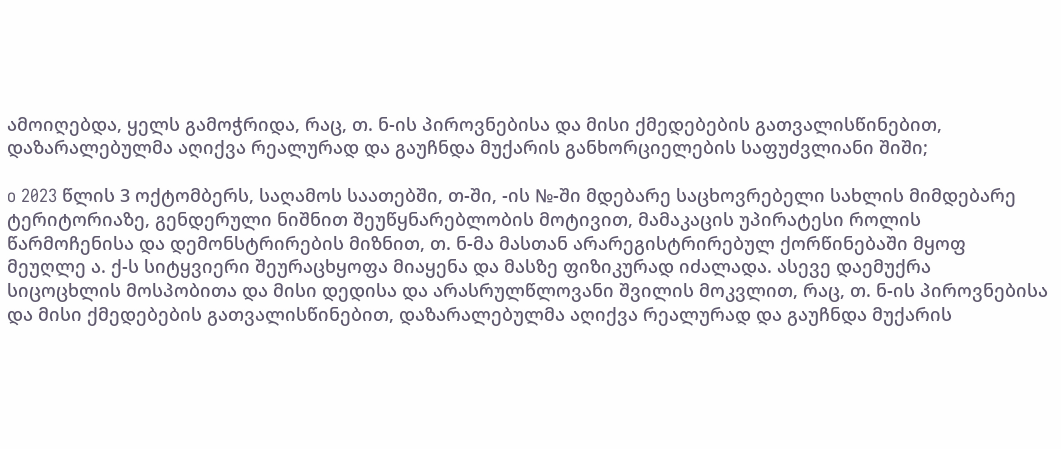ამოიღებდა, ყელს გამოჭრიდა, რაც, თ. ნ-ის პიროვნებისა და მისი ქმედებების გათვალისწინებით, დაზარალებულმა აღიქვა რეალურად და გაუჩნდა მუქარის განხორციელების საფუძვლიანი შიში;

o 2023 წლის 3 ოქტომბერს, საღამოს საათებში, თ-ში, -ის №-ში მდებარე საცხოვრებელი სახლის მიმდებარე ტერიტორიაზე, გენდერული ნიშნით შეუწყნარებლობის მოტივით, მამაკაცის უპირატესი როლის წარმოჩენისა და დემონსტრირების მიზნით, თ. ნ-მა მასთან არარეგისტრირებულ ქორწინებაში მყოფ მეუღლე ა. ქ-ს სიტყვიერი შეურაცხყოფა მიაყენა და მასზე ფიზიკურად იძალადა. ასევე დაემუქრა სიცოცხლის მოსპობითა და მისი დედისა და არასრულწლოვანი შვილის მოკვლით, რაც, თ. ნ-ის პიროვნებისა და მისი ქმედებების გათვალისწინებით, დაზარალებულმა აღიქვა რეალურად და გაუჩნდა მუქარის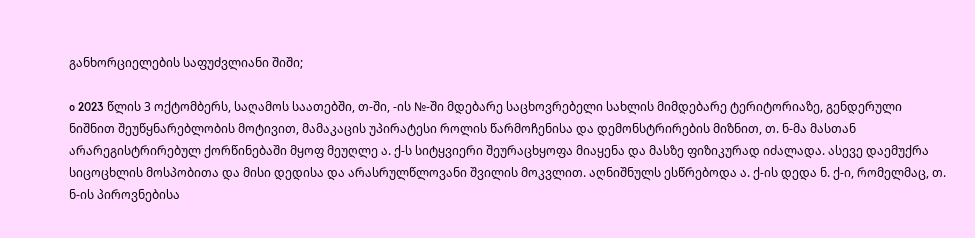განხორციელების საფუძვლიანი შიში;

o 2023 წლის 3 ოქტომბერს, საღამოს საათებში, თ-ში, -ის №-ში მდებარე საცხოვრებელი სახლის მიმდებარე ტერიტორიაზე, გენდერული ნიშნით შეუწყნარებლობის მოტივით, მამაკაცის უპირატესი როლის წარმოჩენისა და დემონსტრირების მიზნით, თ. ნ-მა მასთან არარეგისტრირებულ ქორწინებაში მყოფ მეუღლე ა. ქ-ს სიტყვიერი შეურაცხყოფა მიაყენა და მასზე ფიზიკურად იძალადა. ასევე დაემუქრა სიცოცხლის მოსპობითა და მისი დედისა და არასრულწლოვანი შვილის მოკვლით. აღნიშნულს ესწრებოდა ა. ქ-ის დედა ნ. ქ-ი, რომელმაც, თ. ნ-ის პიროვნებისა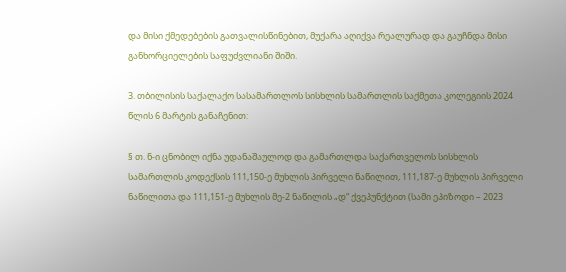და მისი ქმედებების გათვალისწინებით, მუქარა აღიქვა რეალურად და გაუჩნდა მისი განხორციელების საფუძვლიანი შიში.

3. თბილისის საქალაქო სასამართლოს სისხლის სამართლის საქმეთა კოლეგიის 2024 წლის 6 მარტის განაჩენით:

§ თ. ნ-ი ცნობილ იქნა უდანაშაულოდ და გამართლდა საქართველოს სისხლის სამართლის კოდექსის 111,150-ე მუხლის პირველი ნაწილით, 111,187-ე მუხლის პირველი ნაწილითა და 111,151-ე მუხლის მე-2 ნაწილის „დ“ ქვეპუნქტით (სამი ეპიზოდი – 2023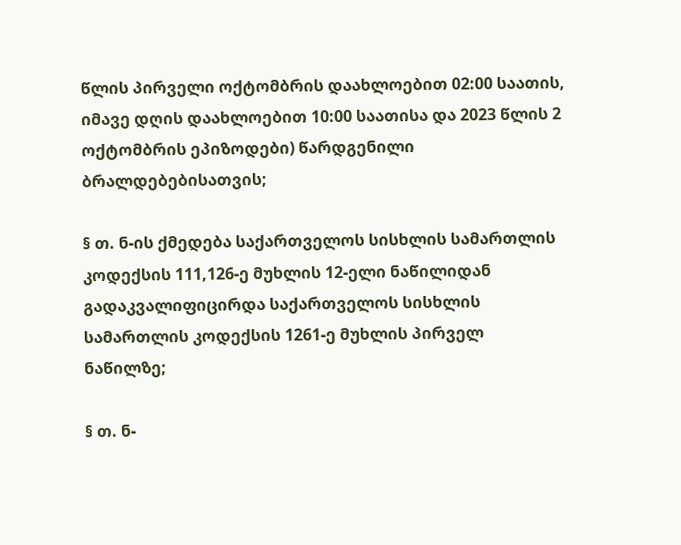წლის პირველი ოქტომბრის დაახლოებით 02:00 საათის, იმავე დღის დაახლოებით 10:00 საათისა და 2023 წლის 2 ოქტომბრის ეპიზოდები) წარდგენილი ბრალდებებისათვის;

§ თ. ნ-ის ქმედება საქართველოს სისხლის სამართლის კოდექსის 111,126-ე მუხლის 12-ელი ნაწილიდან გადაკვალიფიცირდა საქართველოს სისხლის სამართლის კოდექსის 1261-ე მუხლის პირველ ნაწილზე;

§ თ. ნ-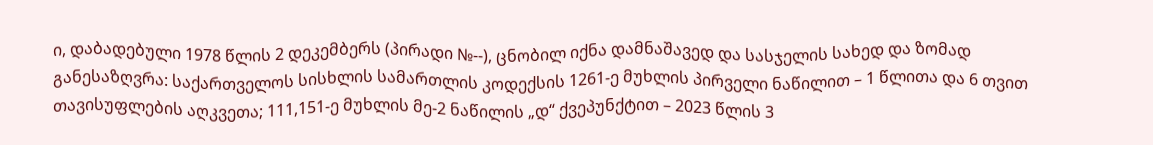ი, დაბადებული 1978 წლის 2 დეკემბერს (პირადი №--), ცნობილ იქნა დამნაშავედ და სასჯელის სახედ და ზომად განესაზღვრა: საქართველოს სისხლის სამართლის კოდექსის 1261-ე მუხლის პირველი ნაწილით – 1 წლითა და 6 თვით თავისუფლების აღკვეთა; 111,151-ე მუხლის მე-2 ნაწილის „დ“ ქვეპუნქტით – 2023 წლის 3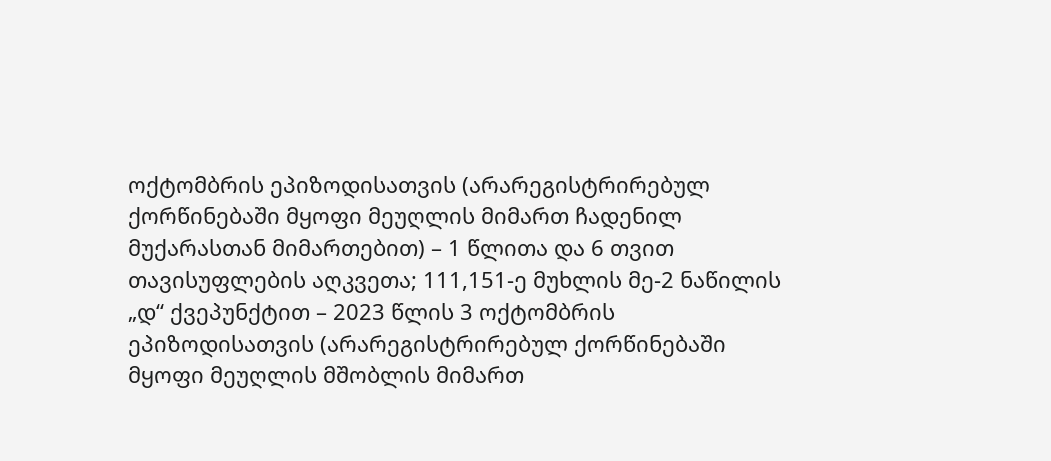ოქტომბრის ეპიზოდისათვის (არარეგისტრირებულ ქორწინებაში მყოფი მეუღლის მიმართ ჩადენილ მუქარასთან მიმართებით) – 1 წლითა და 6 თვით თავისუფლების აღკვეთა; 111,151-ე მუხლის მე-2 ნაწილის „დ“ ქვეპუნქტით – 2023 წლის 3 ოქტომბრის ეპიზოდისათვის (არარეგისტრირებულ ქორწინებაში მყოფი მეუღლის მშობლის მიმართ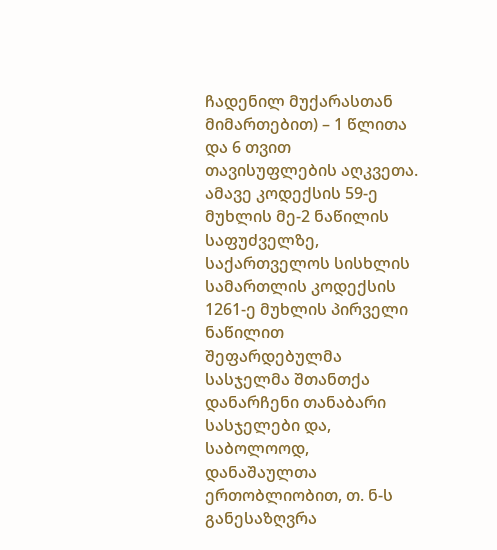ჩადენილ მუქარასთან მიმართებით) – 1 წლითა და 6 თვით თავისუფლების აღკვეთა. ამავე კოდექსის 59-ე მუხლის მე-2 ნაწილის საფუძველზე, საქართველოს სისხლის სამართლის კოდექსის 1261-ე მუხლის პირველი ნაწილით შეფარდებულმა სასჯელმა შთანთქა დანარჩენი თანაბარი სასჯელები და, საბოლოოდ, დანაშაულთა ერთობლიობით, თ. ნ-ს განესაზღვრა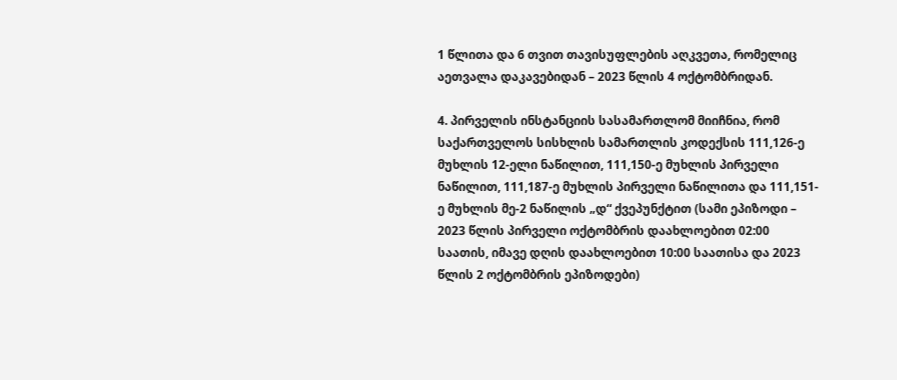1 წლითა და 6 თვით თავისუფლების აღკვეთა, რომელიც აეთვალა დაკავებიდან – 2023 წლის 4 ოქტომბრიდან.

4. პირველის ინსტანციის სასამართლომ მიიჩნია, რომ საქართველოს სისხლის სამართლის კოდექსის 111,126-ე მუხლის 12-ელი ნაწილით, 111,150-ე მუხლის პირველი ნაწილით, 111,187-ე მუხლის პირველი ნაწილითა და 111,151-ე მუხლის მე-2 ნაწილის „დ“ ქვეპუნქტით (სამი ეპიზოდი – 2023 წლის პირველი ოქტომბრის დაახლოებით 02:00 საათის, იმავე დღის დაახლოებით 10:00 საათისა და 2023 წლის 2 ოქტომბრის ეპიზოდები)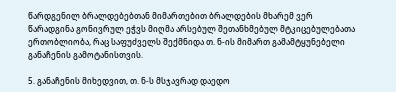წარდგენილ ბრალდებებთან მიმართებით ბრალდების მხარემ ვერ წარადგინა გონივრულ ეჭვს მიღმა არსებულ შეთანხმებულ მტკიცებულებათა ერთობლიობა, რაც საფუძველს შექმნიდა თ. ნ-ის მიმართ გამამტყუნებელი განაჩენის გამოტანისთვის.

5. განაჩენის მიხედვით, თ. ნ-ს მსჯავრად დაედო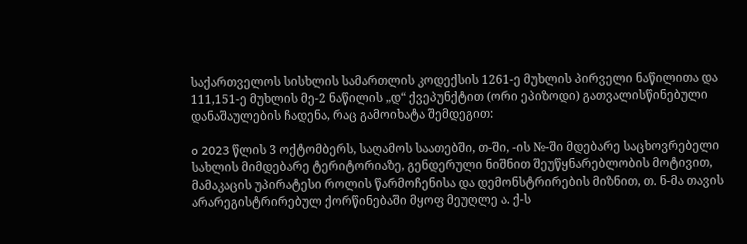საქართველოს სისხლის სამართლის კოდექსის 1261-ე მუხლის პირველი ნაწილითა და 111,151-ე მუხლის მე-2 ნაწილის „დ“ ქვეპუნქტით (ორი ეპიზოდი) გათვალისწინებული დანაშაულების ჩადენა, რაც გამოიხატა შემდეგით:

o 2023 წლის 3 ოქტომბერს, საღამოს საათებში, თ-ში, -ის №-ში მდებარე საცხოვრებელი სახლის მიმდებარე ტერიტორიაზე, გენდერული ნიშნით შეუწყნარებლობის მოტივით, მამაკაცის უპირატესი როლის წარმოჩენისა და დემონსტრირების მიზნით, თ. ნ-მა თავის არარეგისტრირებულ ქორწინებაში მყოფ მეუღლე ა. ქ-ს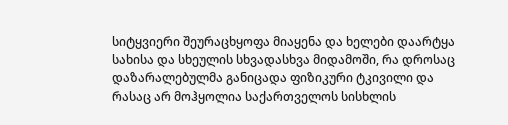სიტყვიერი შეურაცხყოფა მიაყენა და ხელები დაარტყა სახისა და სხეულის სხვადასხვა მიდამოში, რა დროსაც დაზარალებულმა განიცადა ფიზიკური ტკივილი და რასაც არ მოჰყოლია საქართველოს სისხლის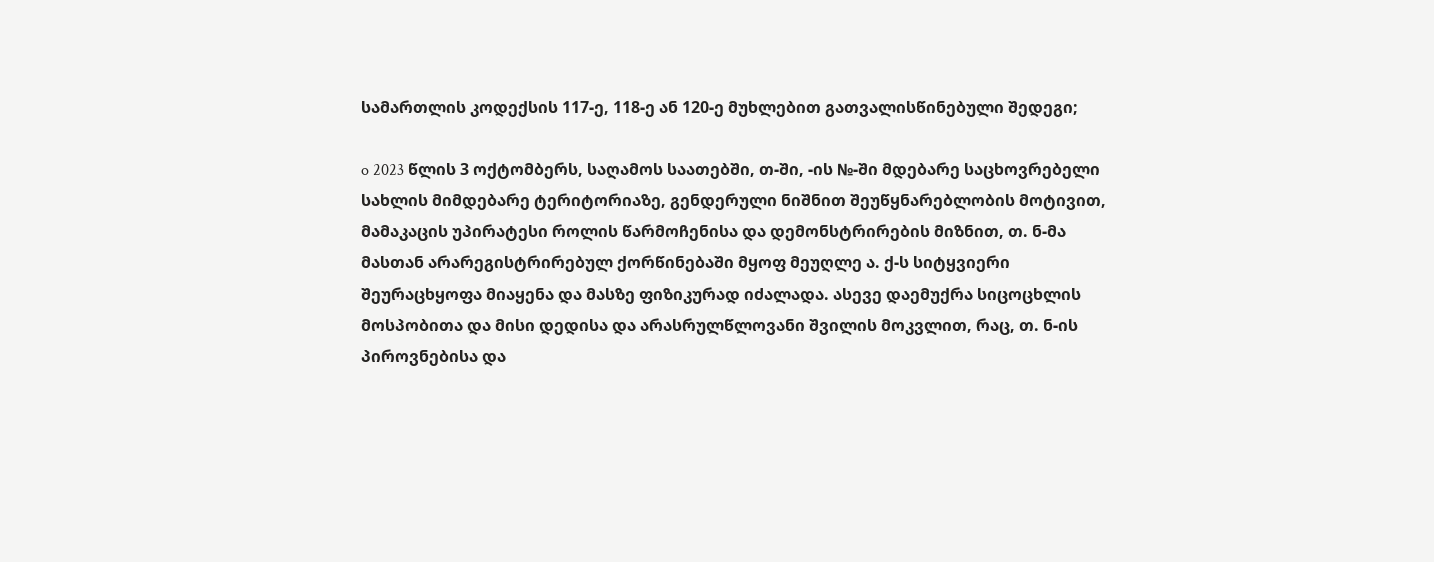სამართლის კოდექსის 117-ე, 118-ე ან 120-ე მუხლებით გათვალისწინებული შედეგი;

o 2023 წლის 3 ოქტომბერს, საღამოს საათებში, თ-ში, -ის №-ში მდებარე საცხოვრებელი სახლის მიმდებარე ტერიტორიაზე, გენდერული ნიშნით შეუწყნარებლობის მოტივით, მამაკაცის უპირატესი როლის წარმოჩენისა და დემონსტრირების მიზნით, თ. ნ-მა მასთან არარეგისტრირებულ ქორწინებაში მყოფ მეუღლე ა. ქ-ს სიტყვიერი შეურაცხყოფა მიაყენა და მასზე ფიზიკურად იძალადა. ასევე დაემუქრა სიცოცხლის მოსპობითა და მისი დედისა და არასრულწლოვანი შვილის მოკვლით, რაც, თ. ნ-ის პიროვნებისა და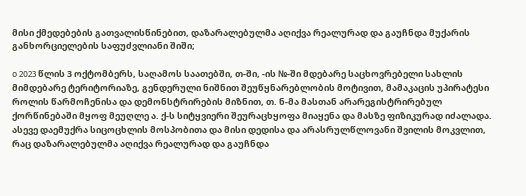მისი ქმედებების გათვალისწინებით, დაზარალებულმა აღიქვა რეალურად და გაუჩნდა მუქარის განხორციელების საფუძვლიანი შიში;

o 2023 წლის 3 ოქტომბერს, საღამოს საათებში, თ-ში, -ის №-ში მდებარე საცხოვრებელი სახლის მიმდებარე ტერიტორიაზე, გენდერული ნიშნით შეუწყნარებლობის მოტივით, მამაკაცის უპირატესი როლის წარმოჩენისა და დემონსტრირების მიზნით, თ. ნ-მა მასთან არარეგისტრირებულ ქორწინებაში მყოფ მეუღლე ა. ქ-ს სიტყვიერი შეურაცხყოფა მიაყენა და მასზე ფიზიკურად იძალადა. ასევე დაემუქრა სიცოცხლის მოსპობითა და მისი დედისა და არასრულწლოვანი შვილის მოკვლით, რაც დაზარალებულმა აღიქვა რეალურად და გაუჩნდა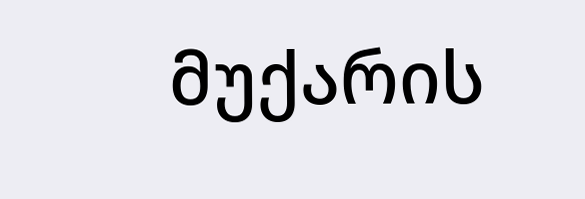მუქარის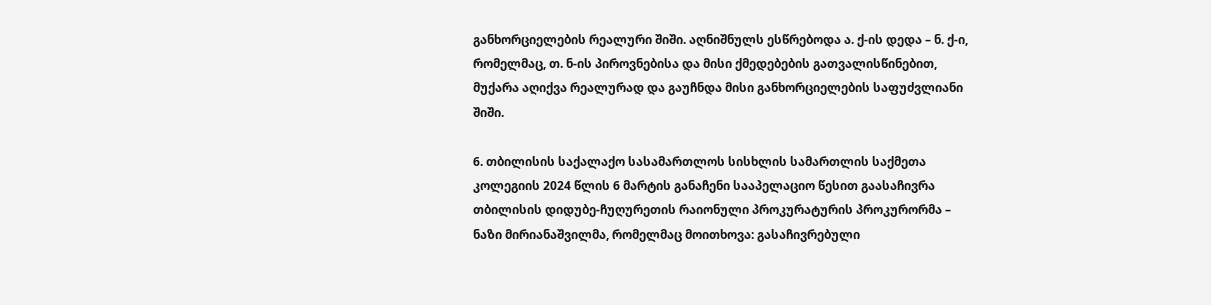განხორციელების რეალური შიში. აღნიშნულს ესწრებოდა ა. ქ-ის დედა – ნ. ქ-ი, რომელმაც, თ. ნ-ის პიროვნებისა და მისი ქმედებების გათვალისწინებით, მუქარა აღიქვა რეალურად და გაუჩნდა მისი განხორციელების საფუძვლიანი შიში.

6. თბილისის საქალაქო სასამართლოს სისხლის სამართლის საქმეთა კოლეგიის 2024 წლის 6 მარტის განაჩენი სააპელაციო წესით გაასაჩივრა თბილისის დიდუბე-ჩუღურეთის რაიონული პროკურატურის პროკურორმა – ნაზი მირიანაშვილმა, რომელმაც მოითხოვა: გასაჩივრებული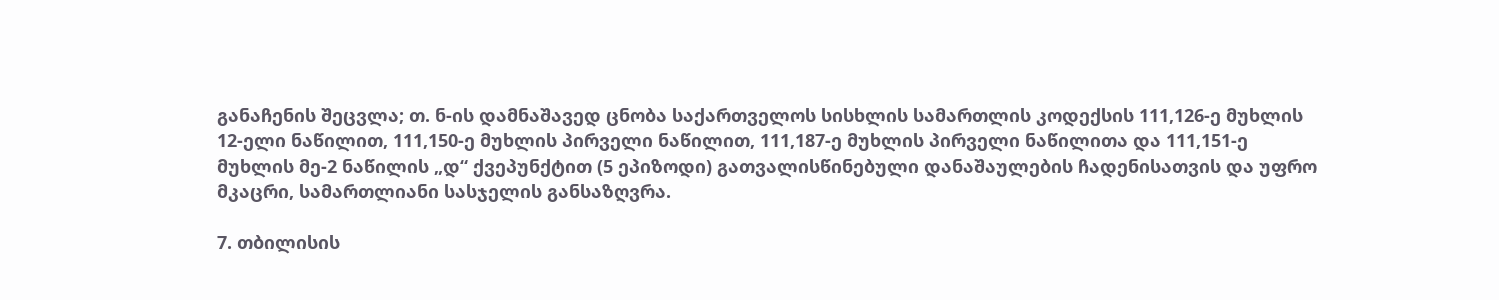განაჩენის შეცვლა; თ. ნ-ის დამნაშავედ ცნობა საქართველოს სისხლის სამართლის კოდექსის 111,126-ე მუხლის 12-ელი ნაწილით, 111,150-ე მუხლის პირველი ნაწილით, 111,187-ე მუხლის პირველი ნაწილითა და 111,151-ე მუხლის მე-2 ნაწილის „დ“ ქვეპუნქტით (5 ეპიზოდი) გათვალისწინებული დანაშაულების ჩადენისათვის და უფრო მკაცრი, სამართლიანი სასჯელის განსაზღვრა.

7. თბილისის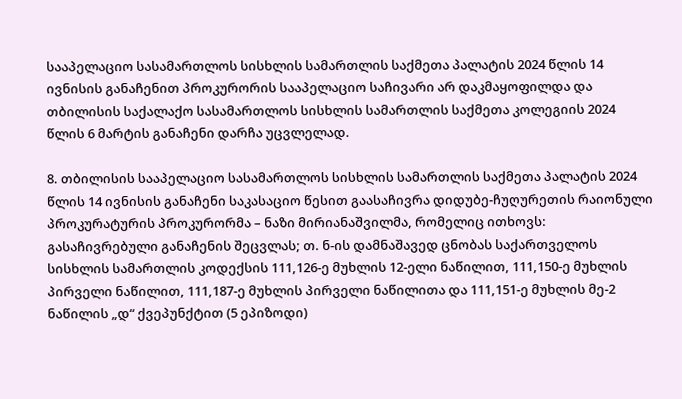სააპელაციო სასამართლოს სისხლის სამართლის საქმეთა პალატის 2024 წლის 14 ივნისის განაჩენით პროკურორის სააპელაციო საჩივარი არ დაკმაყოფილდა და თბილისის საქალაქო სასამართლოს სისხლის სამართლის საქმეთა კოლეგიის 2024 წლის 6 მარტის განაჩენი დარჩა უცვლელად.

8. თბილისის სააპელაციო სასამართლოს სისხლის სამართლის საქმეთა პალატის 2024 წლის 14 ივნისის განაჩენი საკასაციო წესით გაასაჩივრა დიდუბე-ჩუღურეთის რაიონული პროკურატურის პროკურორმა – ნაზი მირიანაშვილმა, რომელიც ითხოვს: გასაჩივრებული განაჩენის შეცვლას; თ. ნ-ის დამნაშავედ ცნობას საქართველოს სისხლის სამართლის კოდექსის 111,126-ე მუხლის 12-ელი ნაწილით, 111,150-ე მუხლის პირველი ნაწილით, 111,187-ე მუხლის პირველი ნაწილითა და 111,151-ე მუხლის მე-2 ნაწილის „დ“ ქვეპუნქტით (5 ეპიზოდი)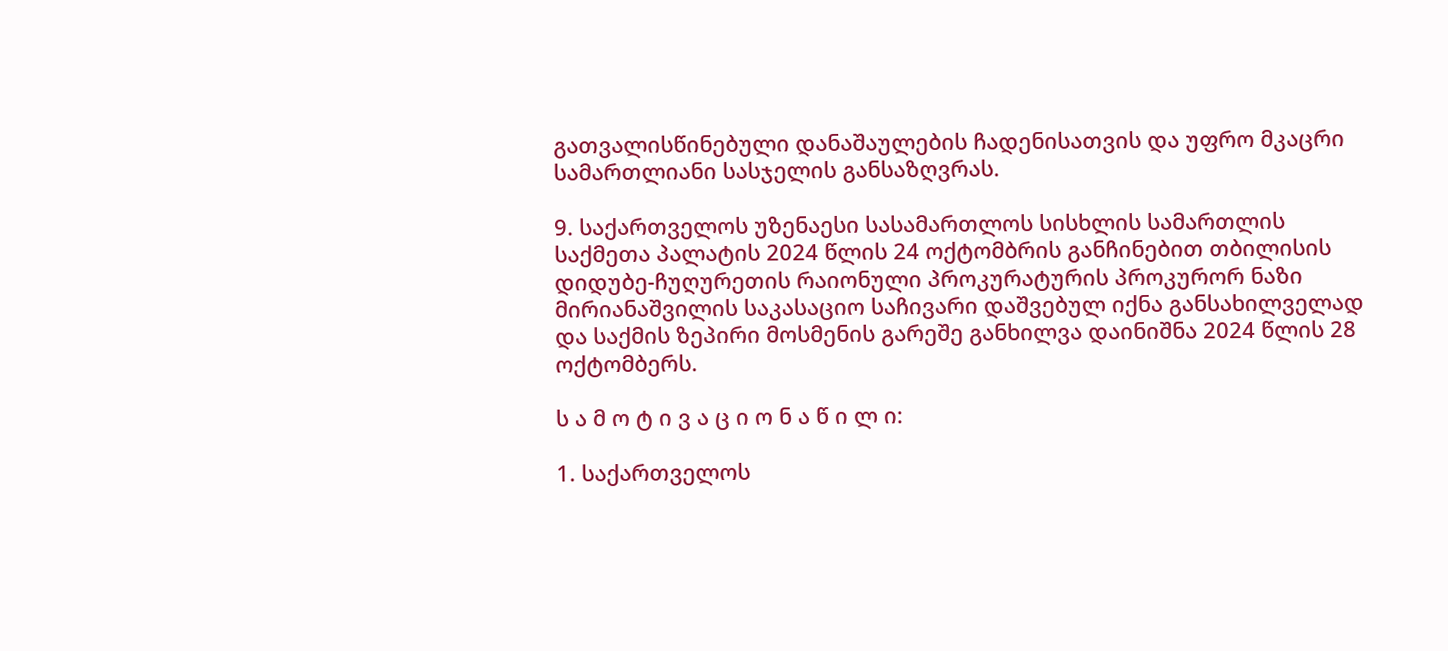გათვალისწინებული დანაშაულების ჩადენისათვის და უფრო მკაცრი სამართლიანი სასჯელის განსაზღვრას.

9. საქართველოს უზენაესი სასამართლოს სისხლის სამართლის საქმეთა პალატის 2024 წლის 24 ოქტომბრის განჩინებით თბილისის დიდუბე-ჩუღურეთის რაიონული პროკურატურის პროკურორ ნაზი მირიანაშვილის საკასაციო საჩივარი დაშვებულ იქნა განსახილველად და საქმის ზეპირი მოსმენის გარეშე განხილვა დაინიშნა 2024 წლის 28 ოქტომბერს.

ს ა მ ო ტ ი ვ ა ც ი ო ნ ა წ ი ლ ი:

1. საქართველოს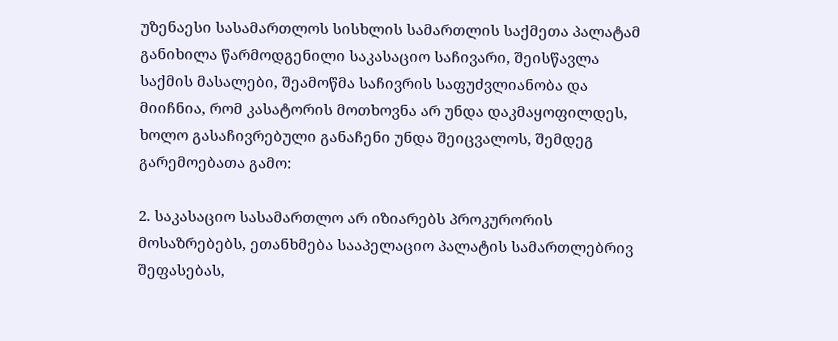უზენაესი სასამართლოს სისხლის სამართლის საქმეთა პალატამ განიხილა წარმოდგენილი საკასაციო საჩივარი, შეისწავლა საქმის მასალები, შეამოწმა საჩივრის საფუძვლიანობა და მიიჩნია, რომ კასატორის მოთხოვნა არ უნდა დაკმაყოფილდეს, ხოლო გასაჩივრებული განაჩენი უნდა შეიცვალოს, შემდეგ გარემოებათა გამო:

2. საკასაციო სასამართლო არ იზიარებს პროკურორის მოსაზრებებს, ეთანხმება სააპელაციო პალატის სამართლებრივ შეფასებას,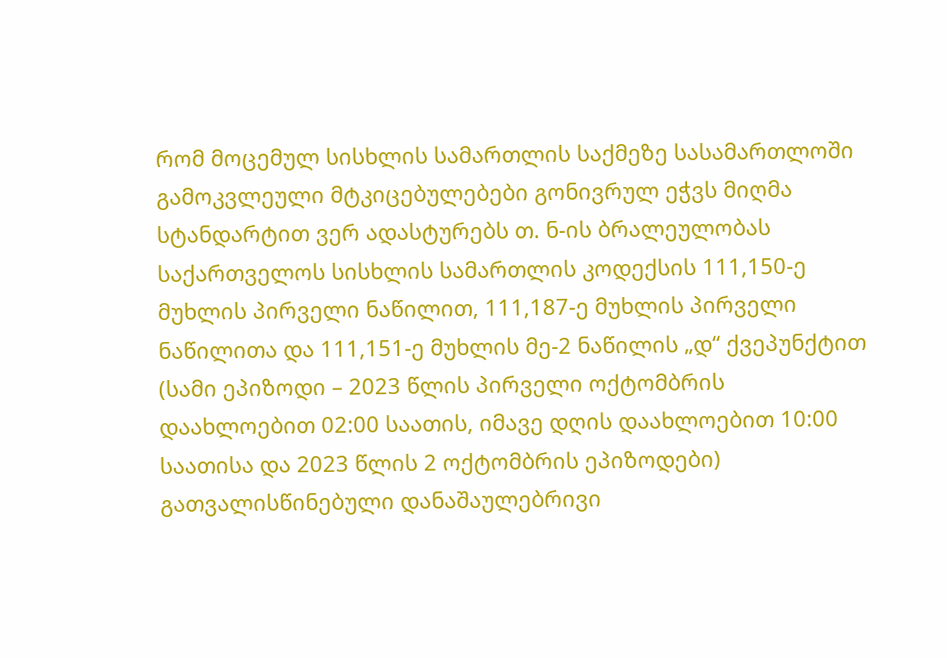რომ მოცემულ სისხლის სამართლის საქმეზე სასამართლოში გამოკვლეული მტკიცებულებები გონივრულ ეჭვს მიღმა სტანდარტით ვერ ადასტურებს თ. ნ-ის ბრალეულობას საქართველოს სისხლის სამართლის კოდექსის 111,150-ე მუხლის პირველი ნაწილით, 111,187-ე მუხლის პირველი ნაწილითა და 111,151-ე მუხლის მე-2 ნაწილის „დ“ ქვეპუნქტით (სამი ეპიზოდი – 2023 წლის პირველი ოქტომბრის დაახლოებით 02:00 საათის, იმავე დღის დაახლოებით 10:00 საათისა და 2023 წლის 2 ოქტომბრის ეპიზოდები) გათვალისწინებული დანაშაულებრივი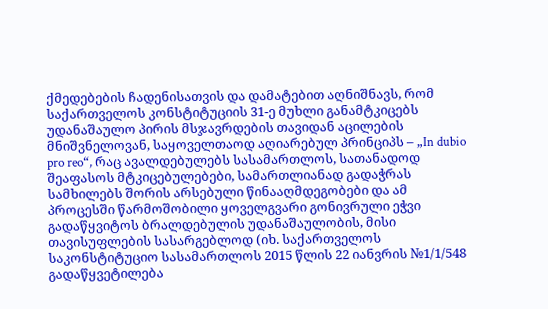ქმედებების ჩადენისათვის და დამატებით აღნიშნავს, რომ საქართველოს კონსტიტუციის 31-ე მუხლი განამტკიცებს უდანაშაულო პირის მსჯავრდების თავიდან აცილების მნიშვნელოვან, საყოველთაოდ აღიარებულ პრინციპს – „In dubio pro reo“, რაც ავალდებულებს სასამართლოს, სათანადოდ შეაფასოს მტკიცებულებები, სამართლიანად გადაჭრას სამხილებს შორის არსებული წინააღმდეგობები და ამ პროცესში წარმოშობილი ყოველგვარი გონივრული ეჭვი გადაწყვიტოს ბრალდებულის უდანაშაულობის, მისი თავისუფლების სასარგებლოდ (იხ. საქართველოს საკონსტიტუციო სასამართლოს 2015 წლის 22 იანვრის №1/1/548 გადაწყვეტილება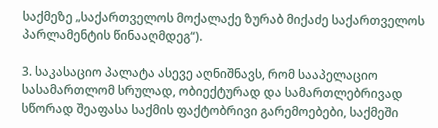საქმეზე „საქართველოს მოქალაქე ზურაბ მიქაძე საქართველოს პარლამენტის წინააღმდეგ“).

3. საკასაციო პალატა ასევე აღნიშნავს, რომ სააპელაციო სასამართლომ სრულად, ობიექტურად და სამართლებრივად სწორად შეაფასა საქმის ფაქტობრივი გარემოებები, საქმეში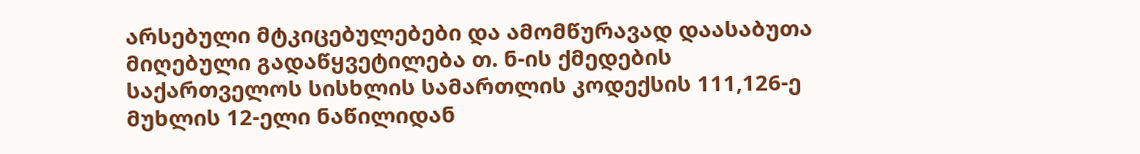არსებული მტკიცებულებები და ამომწურავად დაასაბუთა მიღებული გადაწყვეტილება თ. ნ-ის ქმედების საქართველოს სისხლის სამართლის კოდექსის 111,126-ე მუხლის 12-ელი ნაწილიდან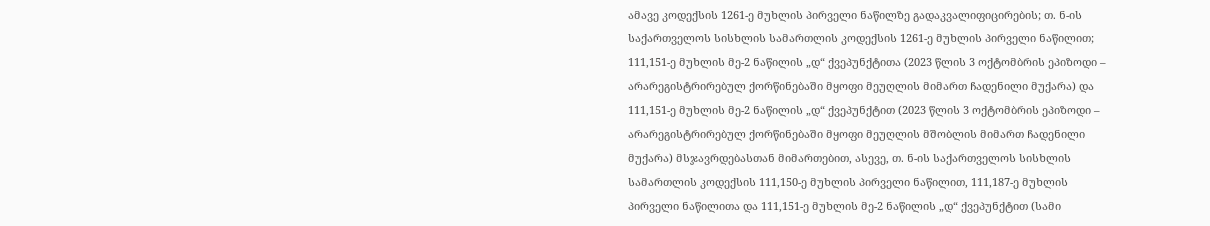ამავე კოდექსის 1261-ე მუხლის პირველი ნაწილზე გადაკვალიფიცირების; თ. ნ-ის საქართველოს სისხლის სამართლის კოდექსის 1261-ე მუხლის პირველი ნაწილით; 111,151-ე მუხლის მე-2 ნაწილის „დ“ ქვეპუნქტითა (2023 წლის 3 ოქტომბრის ეპიზოდი – არარეგისტრირებულ ქორწინებაში მყოფი მეუღლის მიმართ ჩადენილი მუქარა) და 111,151-ე მუხლის მე-2 ნაწილის „დ“ ქვეპუნქტით (2023 წლის 3 ოქტომბრის ეპიზოდი – არარეგისტრირებულ ქორწინებაში მყოფი მეუღლის მშობლის მიმართ ჩადენილი მუქარა) მსჯავრდებასთან მიმართებით, ასევე, თ. ნ-ის საქართველოს სისხლის სამართლის კოდექსის 111,150-ე მუხლის პირველი ნაწილით, 111,187-ე მუხლის პირველი ნაწილითა და 111,151-ე მუხლის მე-2 ნაწილის „დ“ ქვეპუნქტით (სამი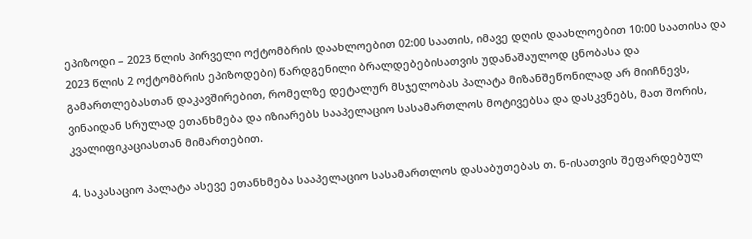ეპიზოდი – 2023 წლის პირველი ოქტომბრის დაახლოებით 02:00 საათის, იმავე დღის დაახლოებით 10:00 საათისა და 2023 წლის 2 ოქტომბრის ეპიზოდები) წარდგენილი ბრალდებებისათვის უდანაშაულოდ ცნობასა და გამართლებასთან დაკავშირებით, რომელზე დეტალურ მსჯელობას პალატა მიზანშეწონილად არ მიიჩნევს, ვინაიდან სრულად ეთანხმება და იზიარებს სააპელაციო სასამართლოს მოტივებსა და დასკვნებს, მათ შორის, კვალიფიკაციასთან მიმართებით.

4. საკასაციო პალატა ასევე ეთანხმება სააპელაციო სასამართლოს დასაბუთებას თ. ნ-ისათვის შეფარდებულ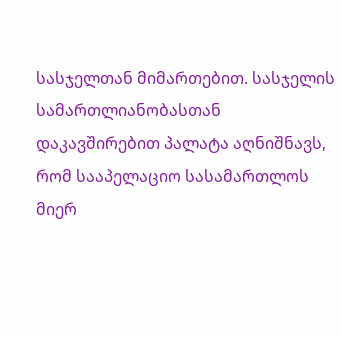სასჯელთან მიმართებით. სასჯელის სამართლიანობასთან დაკავშირებით პალატა აღნიშნავს, რომ სააპელაციო სასამართლოს მიერ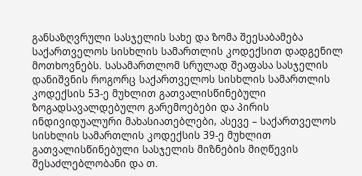განსაზღვრული სასჯელის სახე და ზომა შეესაბამება საქართველოს სისხლის სამართლის კოდექსით დადგენილ მოთხოვნებს. სასამართლომ სრულად შეაფასა სასჯელის დანიშვნის როგორც საქართველოს სისხლის სამართლის კოდექსის 53-ე მუხლით გათვალისწინებული ზოგადსავალდებულო გარემოებები და პირის ინდივიდუალური მახასიათებლები, ასევე – საქართველოს სისხლის სამართლის კოდექსის 39-ე მუხლით გათვალისწინებული სასჯელის მიზნების მიღწევის შესაძლებლობანი და თ.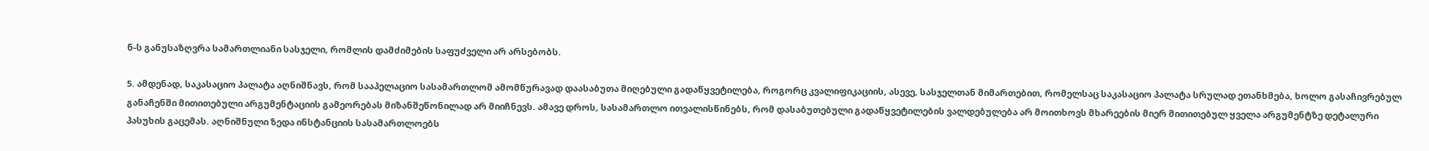ნ-ს განუსაზღვრა სამართლიანი სასჯელი, რომლის დამძიმების საფუძველი არ არსებობს.

5. ამდენად, საკასაციო პალატა აღნიშნავს, რომ სააპელაციო სასამართლომ ამომწურავად დაასაბუთა მიღებული გადაწყვეტილება, როგორც კვალიფიკაციის, ასევე, სასჯელთან მიმართებით, რომელსაც საკასაციო პალატა სრულად ეთანხმება, ხოლო გასაჩივრებულ განაჩენში მითითებული არგუმენტაციის გამეორებას მიზანშეწონილად არ მიიჩნევს. ამავე დროს, სასამართლო ითვალისწინებს, რომ დასაბუთებული გადაწყვეტილების ვალდებულება არ მოითხოვს მხარეების მიერ მითითებულ ყველა არგუმენტზე დეტალური პასუხის გაცემას. აღნიშნული ზედა ინსტანციის სასამართლოებს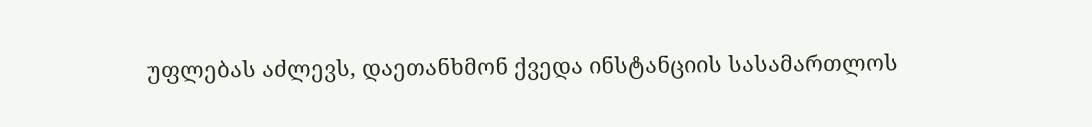უფლებას აძლევს, დაეთანხმონ ქვედა ინსტანციის სასამართლოს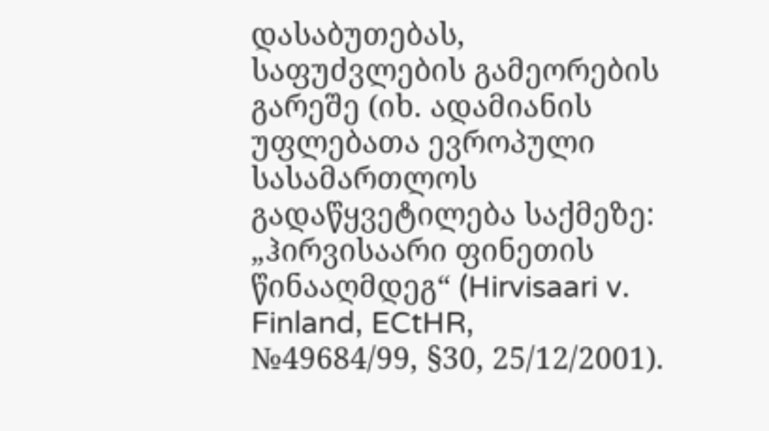დასაბუთებას, საფუძვლების გამეორების გარეშე (იხ. ადამიანის უფლებათა ევროპული სასამართლოს გადაწყვეტილება საქმეზე: „ჰირვისაარი ფინეთის წინააღმდეგ“ (Hirvisaari v. Finland, ECtHR, №49684/99, §30, 25/12/2001).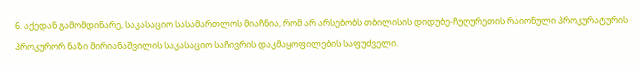6. აქედან გამომდინარე, საკასაციო სასამართლოს მიაჩნია, რომ არ არსებობს თბილისის დიდუბე-ჩუღურეთის რაიონული პროკურატურის პროკურორ ნაზი მირიანაშვილის საკასაციო საჩივრის დაკმაყოფილების საფუძველი.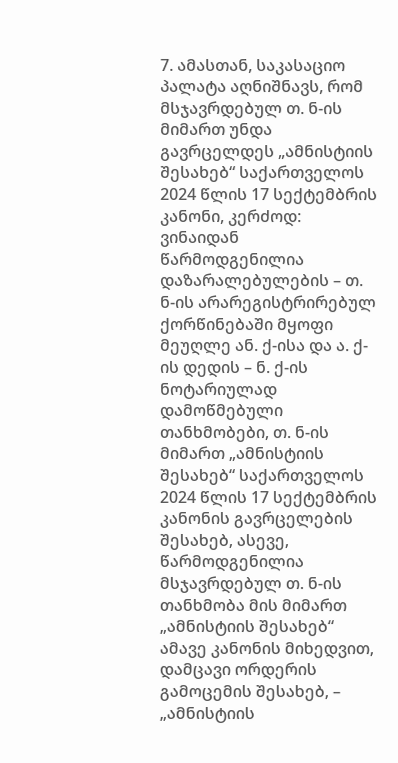7. ამასთან, საკასაციო პალატა აღნიშნავს, რომ მსჯავრდებულ თ. ნ-ის მიმართ უნდა გავრცელდეს „ამნისტიის შესახებ“ საქართველოს 2024 წლის 17 სექტემბრის კანონი, კერძოდ: ვინაიდან წარმოდგენილია დაზარალებულების – თ. ნ-ის არარეგისტრირებულ ქორწინებაში მყოფი მეუღლე ან. ქ-ისა და ა. ქ-ის დედის – ნ. ქ-ის ნოტარიულად დამოწმებული თანხმობები, თ. ნ-ის მიმართ „ამნისტიის შესახებ“ საქართველოს 2024 წლის 17 სექტემბრის კანონის გავრცელების შესახებ, ასევე, წარმოდგენილია მსჯავრდებულ თ. ნ-ის თანხმობა მის მიმართ „ამნისტიის შესახებ“ ამავე კანონის მიხედვით, დამცავი ორდერის გამოცემის შესახებ, – „ამნისტიის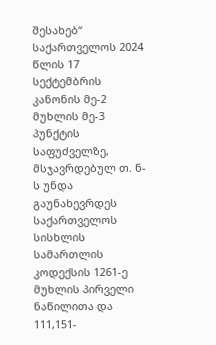შესახებ“ საქართველოს 2024 წლის 17 სექტემბრის კანონის მე-2 მუხლის მე-3 პუნქტის საფუძველზე, მსჯავრდებულ თ. ნ-ს უნდა გაუნახევრდეს საქართველოს სისხლის სამართლის კოდექსის 1261-ე მუხლის პირველი ნაწილითა და 111,151-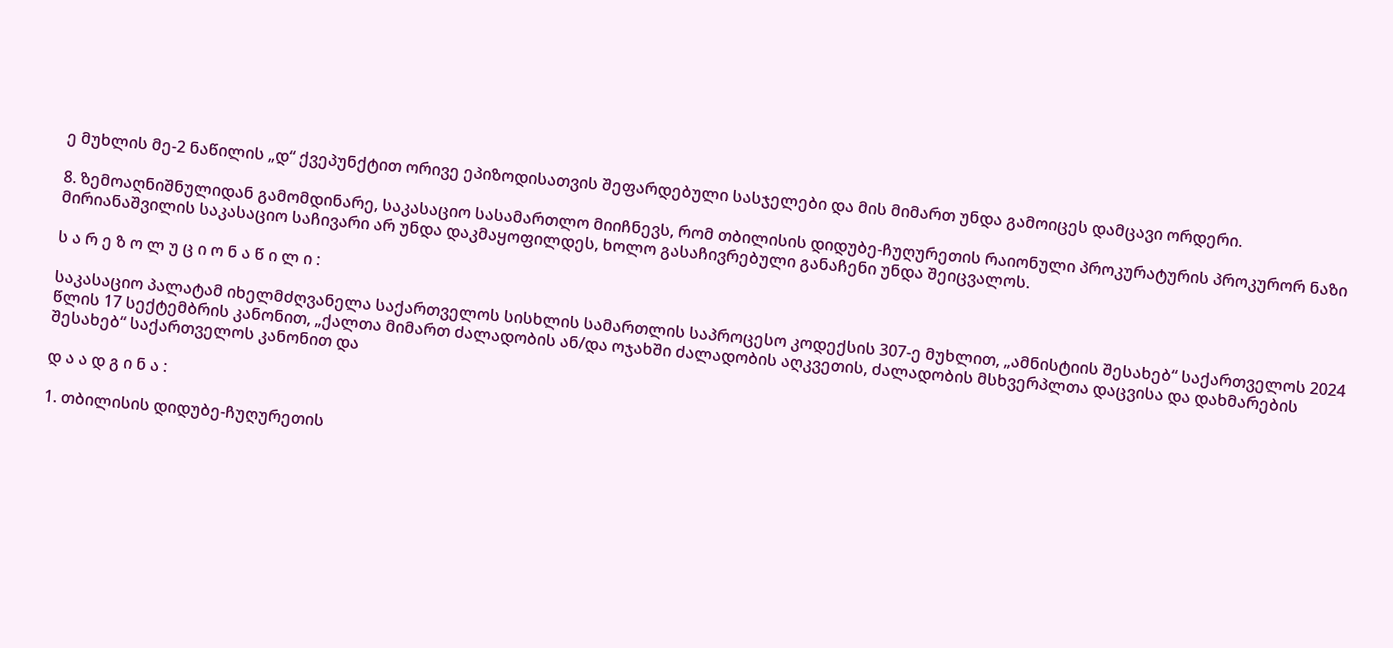ე მუხლის მე-2 ნაწილის „დ“ ქვეპუნქტით ორივე ეპიზოდისათვის შეფარდებული სასჯელები და მის მიმართ უნდა გამოიცეს დამცავი ორდერი.

8. ზემოაღნიშნულიდან გამომდინარე, საკასაციო სასამართლო მიიჩნევს, რომ თბილისის დიდუბე-ჩუღურეთის რაიონული პროკურატურის პროკურორ ნაზი მირიანაშვილის საკასაციო საჩივარი არ უნდა დაკმაყოფილდეს, ხოლო გასაჩივრებული განაჩენი უნდა შეიცვალოს.

ს ა რ ე ზ ო ლ უ ც ი ო ნ ა წ ი ლ ი :

საკასაციო პალატამ იხელმძღვანელა საქართველოს სისხლის სამართლის საპროცესო კოდექსის 307-ე მუხლით, „ამნისტიის შესახებ“ საქართველოს 2024 წლის 17 სექტემბრის კანონით, „ქალთა მიმართ ძალადობის ან/და ოჯახში ძალადობის აღკვეთის, ძალადობის მსხვერპლთა დაცვისა და დახმარების შესახებ“ საქართველოს კანონით და

დ ა ა დ გ ი ნ ა :

1. თბილისის დიდუბე-ჩუღურეთის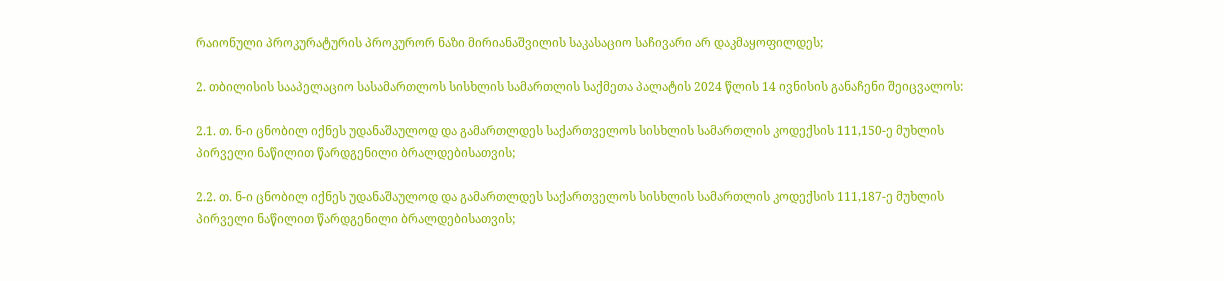რაიონული პროკურატურის პროკურორ ნაზი მირიანაშვილის საკასაციო საჩივარი არ დაკმაყოფილდეს;

2. თბილისის სააპელაციო სასამართლოს სისხლის სამართლის საქმეთა პალატის 2024 წლის 14 ივნისის განაჩენი შეიცვალოს:

2.1. თ. ნ-ი ცნობილ იქნეს უდანაშაულოდ და გამართლდეს საქართველოს სისხლის სამართლის კოდექსის 111,150-ე მუხლის პირველი ნაწილით წარდგენილი ბრალდებისათვის;

2.2. თ. ნ-ი ცნობილ იქნეს უდანაშაულოდ და გამართლდეს საქართველოს სისხლის სამართლის კოდექსის 111,187-ე მუხლის პირველი ნაწილით წარდგენილი ბრალდებისათვის;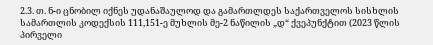2.3. თ. ნ-ი ცნობილ იქნეს უდანაშაულოდ და გამართლდეს საქართველოს სისხლის სამართლის კოდექსის 111,151-ე მუხლის მე-2 ნაწილის „დ“ ქვეპუნქტით (2023 წლის პირველი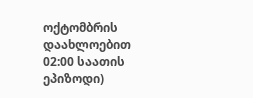ოქტომბრის დაახლოებით 02:00 საათის ეპიზოდი)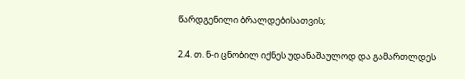წარდგენილი ბრალდებისათვის;

2.4. თ. ნ-ი ცნობილ იქნეს უდანაშაულოდ და გამართლდეს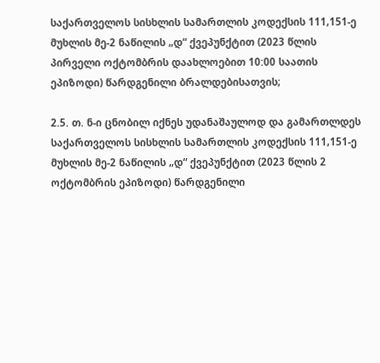საქართველოს სისხლის სამართლის კოდექსის 111,151-ე მუხლის მე-2 ნაწილის „დ“ ქვეპუნქტით (2023 წლის პირველი ოქტომბრის დაახლოებით 10:00 საათის ეპიზოდი) წარდგენილი ბრალდებისათვის;

2.5. თ. ნ-ი ცნობილ იქნეს უდანაშაულოდ და გამართლდეს საქართველოს სისხლის სამართლის კოდექსის 111,151-ე მუხლის მე-2 ნაწილის „დ“ ქვეპუნქტით (2023 წლის 2 ოქტომბრის ეპიზოდი) წარდგენილი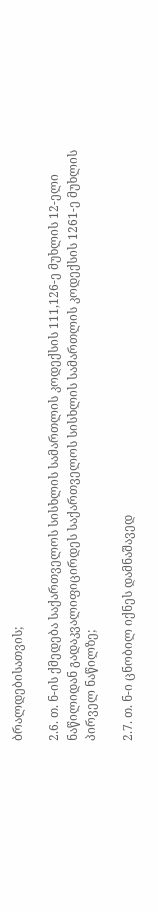ბრალდებისათვის;

2.6. თ. ნ-ის ქმედება საქართველოს სისხლის სამართლის კოდექსის 111,126-ე მუხლის 12-ელი ნაწილიდან გადაკვალიფიცირდეს საქართველოს სისხლის სამართლის კოდექსის 1261-ე მუხლის პირველ ნაწილზე;

2.7. თ. ნ-ი ცნობილ იქნეს დამნაშავედ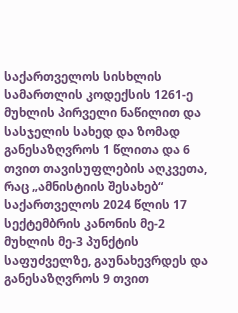საქართველოს სისხლის სამართლის კოდექსის 1261-ე მუხლის პირველი ნაწილით და სასჯელის სახედ და ზომად განესაზღვროს 1 წლითა და 6 თვით თავისუფლების აღკვეთა, რაც „ამნისტიის შესახებ“ საქართველოს 2024 წლის 17 სექტემბრის კანონის მე-2 მუხლის მე-3 პუნქტის საფუძველზე, გაუნახევრდეს და განესაზღვროს 9 თვით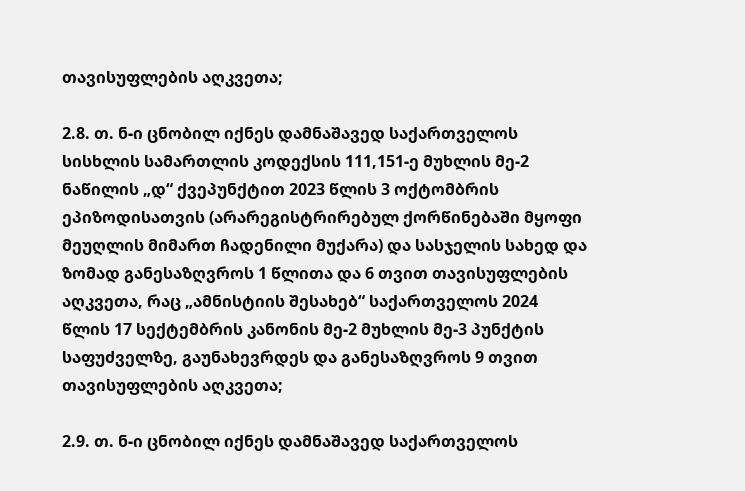თავისუფლების აღკვეთა;

2.8. თ. ნ-ი ცნობილ იქნეს დამნაშავედ საქართველოს სისხლის სამართლის კოდექსის 111,151-ე მუხლის მე-2 ნაწილის „დ“ ქვეპუნქტით 2023 წლის 3 ოქტომბრის ეპიზოდისათვის (არარეგისტრირებულ ქორწინებაში მყოფი მეუღლის მიმართ ჩადენილი მუქარა) და სასჯელის სახედ და ზომად განესაზღვროს 1 წლითა და 6 თვით თავისუფლების აღკვეთა, რაც „ამნისტიის შესახებ“ საქართველოს 2024 წლის 17 სექტემბრის კანონის მე-2 მუხლის მე-3 პუნქტის საფუძველზე, გაუნახევრდეს და განესაზღვროს 9 თვით თავისუფლების აღკვეთა;

2.9. თ. ნ-ი ცნობილ იქნეს დამნაშავედ საქართველოს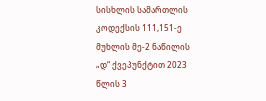სისხლის სამართლის კოდექსის 111,151-ე მუხლის მე-2 ნაწილის „დ“ ქვეპუნქტით 2023 წლის 3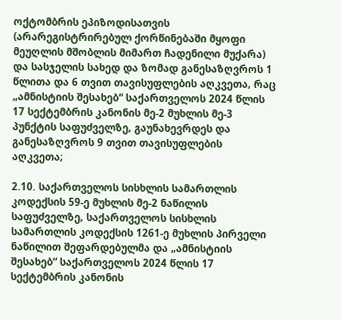ოქტომბრის ეპიზოდისათვის (არარეგისტრირებულ ქორწინებაში მყოფი მეუღლის მშობლის მიმართ ჩადენილი მუქარა) და სასჯელის სახედ და ზომად განესაზღვროს 1 წლითა და 6 თვით თავისუფლების აღკვეთა, რაც „ამნისტიის შესახებ“ საქართველოს 2024 წლის 17 სექტემბრის კანონის მე-2 მუხლის მე-3 პუნქტის საფუძველზე, გაუნახევრდეს და განესაზღვროს 9 თვით თავისუფლების აღკვეთა;

2.10. საქართველოს სისხლის სამართლის კოდექსის 59-ე მუხლის მე-2 ნაწილის საფუძველზე, საქართველოს სისხლის სამართლის კოდექსის 1261-ე მუხლის პირველი ნაწილით შეფარდებულმა და „ამნისტიის შესახებ“ საქართველოს 2024 წლის 17 სექტემბრის კანონის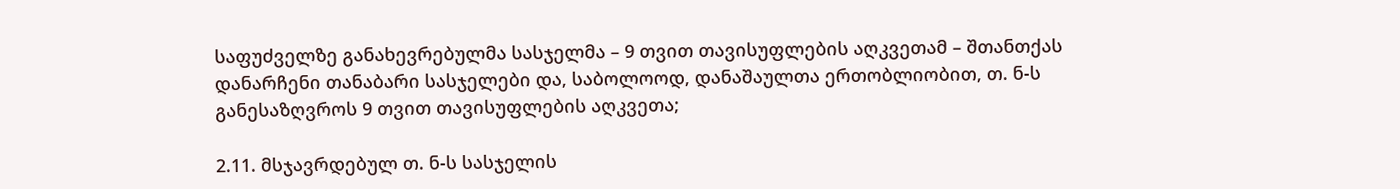საფუძველზე განახევრებულმა სასჯელმა – 9 თვით თავისუფლების აღკვეთამ – შთანთქას დანარჩენი თანაბარი სასჯელები და, საბოლოოდ, დანაშაულთა ერთობლიობით, თ. ნ-ს განესაზღვროს 9 თვით თავისუფლების აღკვეთა;

2.11. მსჯავრდებულ თ. ნ-ს სასჯელის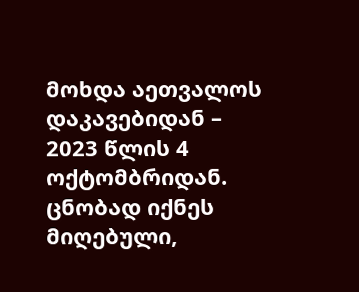მოხდა აეთვალოს დაკავებიდან – 2023 წლის 4 ოქტომბრიდან. ცნობად იქნეს მიღებული,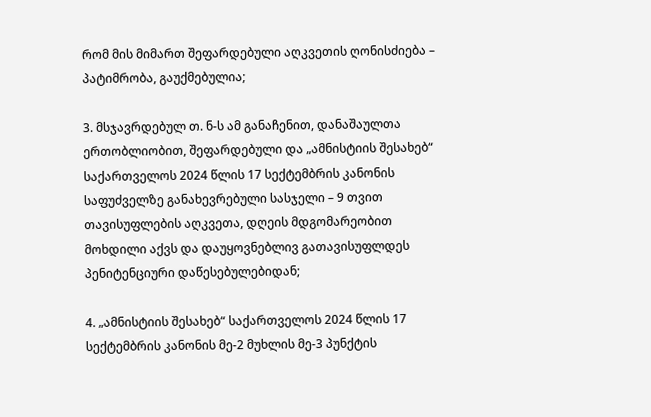რომ მის მიმართ შეფარდებული აღკვეთის ღონისძიება – პატიმრობა, გაუქმებულია;

3. მსჯავრდებულ თ. ნ-ს ამ განაჩენით, დანაშაულთა ერთობლიობით, შეფარდებული და „ამნისტიის შესახებ“ საქართველოს 2024 წლის 17 სექტემბრის კანონის საფუძველზე განახევრებული სასჯელი – 9 თვით თავისუფლების აღკვეთა, დღეის მდგომარეობით მოხდილი აქვს და დაუყოვნებლივ გათავისუფლდეს პენიტენციური დაწესებულებიდან;

4. „ამნისტიის შესახებ“ საქართველოს 2024 წლის 17 სექტემბრის კანონის მე-2 მუხლის მე-3 პუნქტის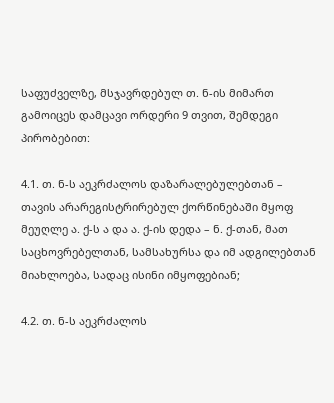საფუძველზე, მსჯავრდებულ თ. ნ-ის მიმართ გამოიცეს დამცავი ორდერი 9 თვით, შემდეგი პირობებით:

4.1. თ. ნ-ს აეკრძალოს დაზარალებულებთან – თავის არარეგისტრირებულ ქორწინებაში მყოფ მეუღლე ა. ქ-ს ა და ა. ქ-ის დედა – ნ. ქ-თან, მათ საცხოვრებელთან, სამსახურსა და იმ ადგილებთან მიახლოება, სადაც ისინი იმყოფებიან;

4.2. თ. ნ-ს აეკრძალოს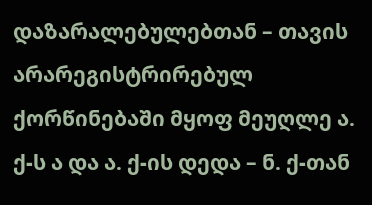დაზარალებულებთან – თავის არარეგისტრირებულ ქორწინებაში მყოფ მეუღლე ა. ქ-ს ა და ა. ქ-ის დედა – ნ. ქ-თან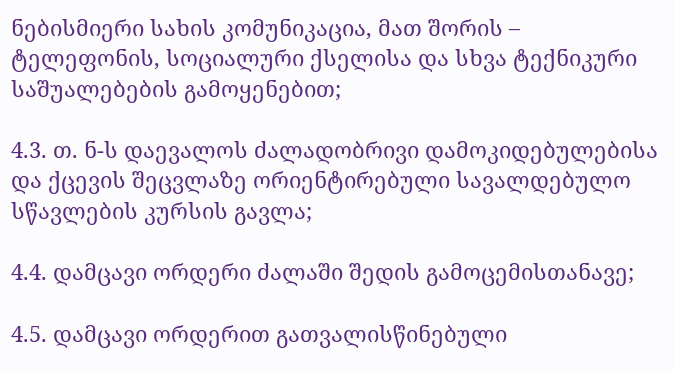ნებისმიერი სახის კომუნიკაცია, მათ შორის – ტელეფონის, სოციალური ქსელისა და სხვა ტექნიკური საშუალებების გამოყენებით;

4.3. თ. ნ-ს დაევალოს ძალადობრივი დამოკიდებულებისა და ქცევის შეცვლაზე ორიენტირებული სავალდებულო სწავლების კურსის გავლა;

4.4. დამცავი ორდერი ძალაში შედის გამოცემისთანავე;

4.5. დამცავი ორდერით გათვალისწინებული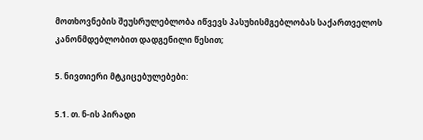მოთხოვნების შეუსრულებლობა იწვევს პასუხისმგებლობას საქართველოს კანონმდებლობით დადგენილი წესით;

5. ნივთიერი მტკიცებულებები:

5.1. თ. ნ-ის პირადი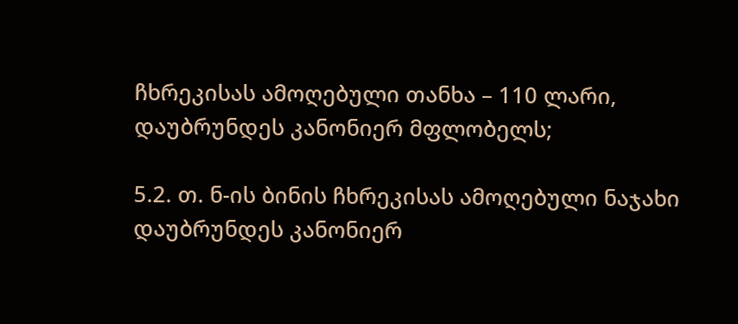ჩხრეკისას ამოღებული თანხა – 110 ლარი, დაუბრუნდეს კანონიერ მფლობელს;

5.2. თ. ნ-ის ბინის ჩხრეკისას ამოღებული ნაჯახი დაუბრუნდეს კანონიერ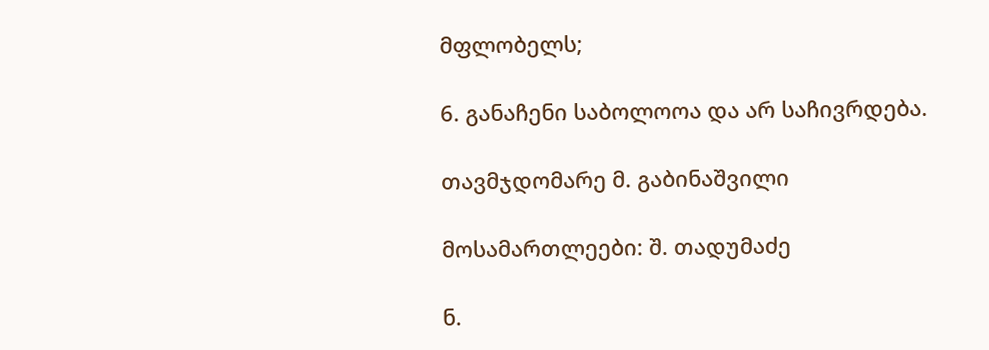მფლობელს;

6. განაჩენი საბოლოოა და არ საჩივრდება.

თავმჯდომარე მ. გაბინაშვილი

მოსამართლეები: შ. თადუმაძე

ნ.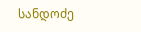სანდოძე